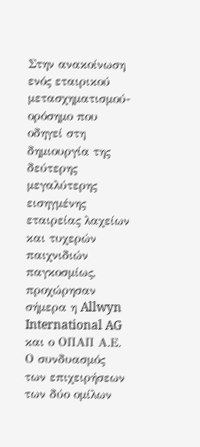Στην ανακοίνωση ενός εταιρικού μετασχηματισμού-ορόσημο που οδηγεί στη δημιουργία της δεύτερης μεγαλύτερης εισηγμένης εταιρείας λαχείων και τυχερών παιχνιδιών παγκοσμίως, προχώρησαν σήμερα η Allwyn International AG και ο ΟΠΑΠ Α.Ε. Ο συνδυασμός των επιχειρήσεων των δύο ομίλων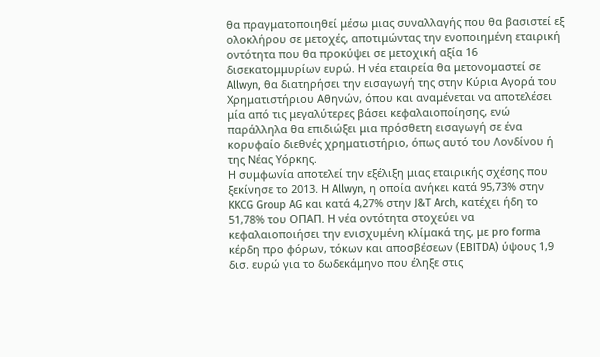θα πραγματοποιηθεί μέσω μιας συναλλαγής που θα βασιστεί εξ ολοκλήρου σε μετοχές, αποτιμώντας την ενοποιημένη εταιρική οντότητα που θα προκύψει σε μετοχική αξία 16 δισεκατομμυρίων ευρώ. Η νέα εταιρεία θα μετονομαστεί σε Allwyn, θα διατηρήσει την εισαγωγή της στην Κύρια Αγορά του Χρηματιστήριου Αθηνών, όπου και αναμένεται να αποτελέσει μία από τις μεγαλύτερες βάσει κεφαλαιοποίησης, ενώ παράλληλα θα επιδιώξει μια πρόσθετη εισαγωγή σε ένα κορυφαίο διεθνές χρηματιστήριο, όπως αυτό του Λονδίνου ή της Νέας Υόρκης.
Η συμφωνία αποτελεί την εξέλιξη μιας εταιρικής σχέσης που ξεκίνησε το 2013. Η Allwyn, η οποία ανήκει κατά 95,73% στην KKCG Group AG και κατά 4,27% στην J&T Arch, κατέχει ήδη το 51,78% του ΟΠΑΠ. Η νέα οντότητα στοχεύει να κεφαλαιοποιήσει την ενισχυμένη κλίμακά της, με pro forma κέρδη προ φόρων, τόκων και αποσβέσεων (EBITDA) ύψους 1,9 δισ. ευρώ για το δωδεκάμηνο που έληξε στις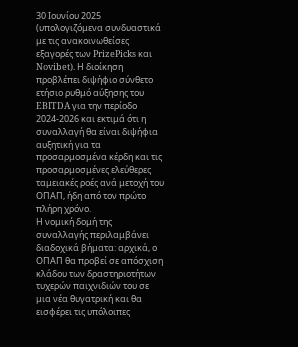30 Ιουνίου 2025 (υπολογιζόμενα συνδυαστικά με τις ανακοινωθείσες εξαγορές των PrizePicks και Novibet). Η διοίκηση προβλέπει διψήφιο σύνθετο ετήσιο ρυθμό αύξησης του EBITDA για την περίοδο 2024-2026 και εκτιμά ότι η συναλλαγή θα είναι διψήφια αυξητική για τα προσαρμοσμένα κέρδη και τις προσαρμοσμένες ελεύθερες ταμειακές ροές ανά μετοχή του ΟΠΑΠ, ήδη από τον πρώτο πλήρη χρόνο.
Η νομική δομή της συναλλαγής περιλαμβάνει διαδοχικά βήματα: αρχικά, ο ΟΠΑΠ θα προβεί σε απόσχιση κλάδου των δραστηριοτήτων τυχερών παιχνιδιών του σε μια νέα θυγατρική και θα εισφέρει τις υπόλοιπες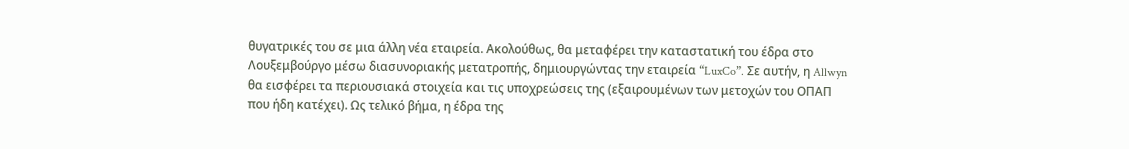θυγατρικές του σε μια άλλη νέα εταιρεία. Ακολούθως, θα μεταφέρει την καταστατική του έδρα στο Λουξεμβούργο μέσω διασυνοριακής μετατροπής, δημιουργώντας την εταιρεία “LuxCo”. Σε αυτήν, η Allwyn θα εισφέρει τα περιουσιακά στοιχεία και τις υποχρεώσεις της (εξαιρουμένων των μετοχών του ΟΠΑΠ που ήδη κατέχει). Ως τελικό βήμα, η έδρα της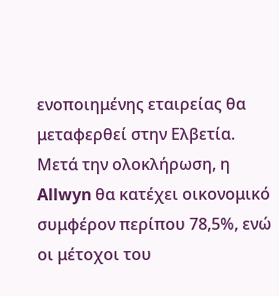ενοποιημένης εταιρείας θα μεταφερθεί στην Ελβετία. Μετά την ολοκλήρωση, η Allwyn θα κατέχει οικονομικό συμφέρον περίπου 78,5%, ενώ οι μέτοχοι του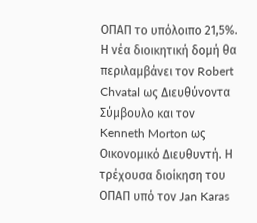ΟΠΑΠ το υπόλοιπο 21,5%.
Η νέα διοικητική δομή θα περιλαμβάνει τον Robert Chvatal ως Διευθύνοντα Σύμβουλο και τον Kenneth Morton ως Οικονομικό Διευθυντή. Η τρέχουσα διοίκηση του ΟΠΑΠ υπό τον Jan Karas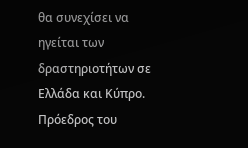θα συνεχίσει να ηγείται των δραστηριοτήτων σε Ελλάδα και Κύπρο. Πρόεδρος του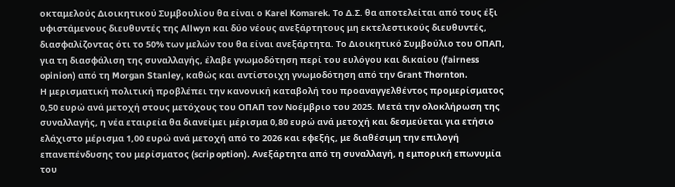οκταμελούς Διοικητικού Συμβουλίου θα είναι ο Karel Komarek. Το Δ.Σ. θα αποτελείται από τους έξι υφιστάμενους διευθυντές της Allwyn και δύο νέους ανεξάρτητους μη εκτελεστικούς διευθυντές, διασφαλίζοντας ότι το 50% των μελών του θα είναι ανεξάρτητα. Το Διοικητικό Συμβούλιο του ΟΠΑΠ, για τη διασφάλιση της συναλλαγής, έλαβε γνωμοδότηση περί του ευλόγου και δικαίου (fairness opinion) από τη Morgan Stanley, καθώς και αντίστοιχη γνωμοδότηση από την Grant Thornton.
Η μερισματική πολιτική προβλέπει την κανονική καταβολή του προαναγγελθέντος προμερίσματος 0,50 ευρώ ανά μετοχή στους μετόχους του ΟΠΑΠ τον Νοέμβριο του 2025. Μετά την ολοκλήρωση της συναλλαγής, η νέα εταιρεία θα διανείμει μέρισμα 0,80 ευρώ ανά μετοχή και δεσμεύεται για ετήσιο ελάχιστο μέρισμα 1,00 ευρώ ανά μετοχή από το 2026 και εφεξής, με διαθέσιμη την επιλογή επανεπένδυσης του μερίσματος (scrip option). Ανεξάρτητα από τη συναλλαγή, η εμπορική επωνυμία του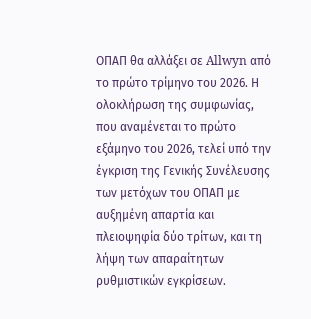ΟΠΑΠ θα αλλάξει σε Allwyn από το πρώτο τρίμηνο του 2026. Η ολοκλήρωση της συμφωνίας, που αναμένεται το πρώτο εξάμηνο του 2026, τελεί υπό την έγκριση της Γενικής Συνέλευσης των μετόχων του ΟΠΑΠ με αυξημένη απαρτία και πλειοψηφία δύο τρίτων, και τη λήψη των απαραίτητων ρυθμιστικών εγκρίσεων.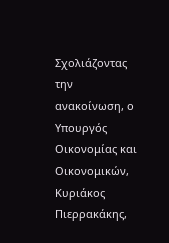Σχολιάζοντας την ανακοίνωση, ο Υπουργός Οικονομίας και Οικονομικών, Κυριάκος Πιερρακάκης,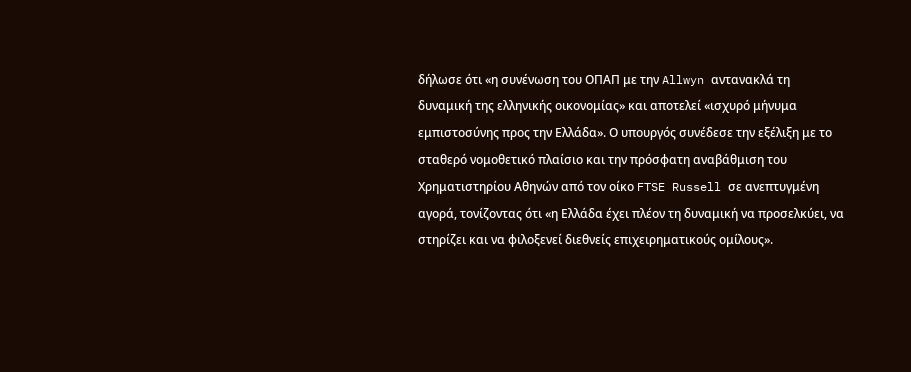δήλωσε ότι «η συνένωση του ΟΠΑΠ με την Allwyn αντανακλά τη δυναμική της ελληνικής οικονομίας» και αποτελεί «ισχυρό μήνυμα εμπιστοσύνης προς την Ελλάδα». Ο υπουργός συνέδεσε την εξέλιξη με το σταθερό νομοθετικό πλαίσιο και την πρόσφατη αναβάθμιση του Χρηματιστηρίου Αθηνών από τον οίκο FTSE Russell σε ανεπτυγμένη αγορά, τονίζοντας ότι «η Ελλάδα έχει πλέον τη δυναμική να προσελκύει, να στηρίζει και να φιλοξενεί διεθνείς επιχειρηματικούς ομίλους».